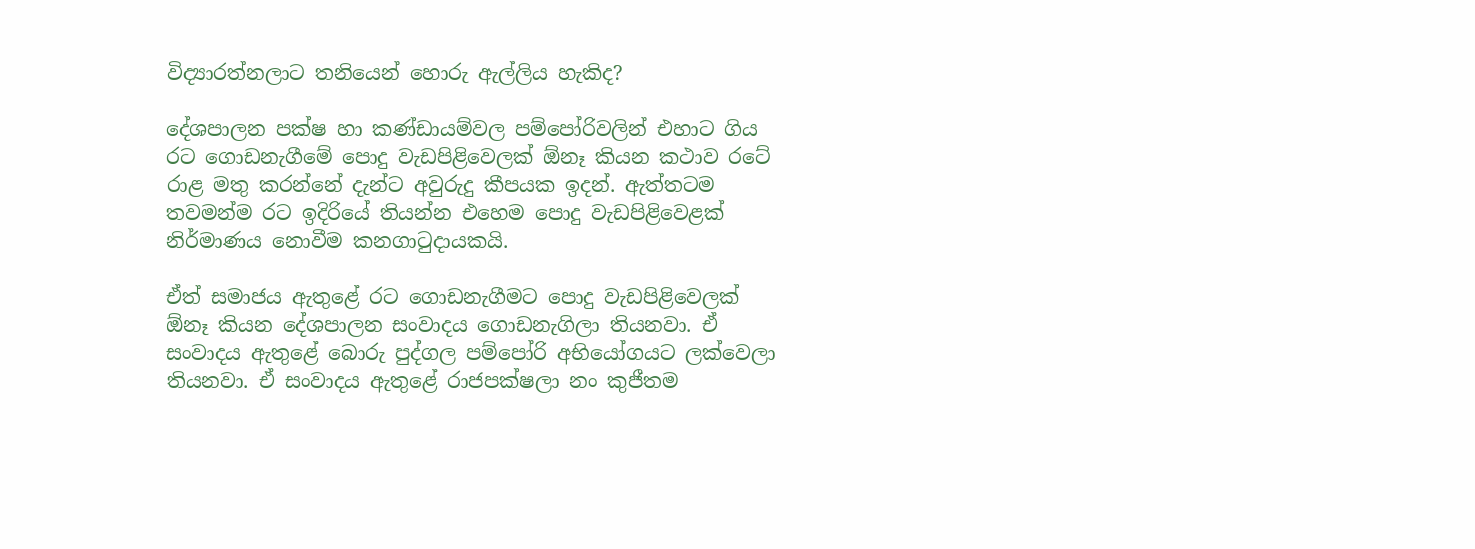විද්‍යාරත්නලාට තනියෙන් හොරු ඇල්ලිය හැකිද?

දේශපාලන පක්ෂ හා කණ්ඩායම්වල පම්පෝරිවලින් එහාට ගිය රට ගොඩනැගීමේ පොදු වැඩපිළිවෙලක් ඕනෑ කියන කථාව රටේ රාළ මතු කරන්නේ දැන්ට අවුරුදු කීපයක ඉදන්. ඇත්තටම තවමන්ම රට ඉදිරියේ තියන්න එහෙම පොදු වැඩපිළිවෙළක් නිර්මාණය නොවීම කනගාටුදායකයි.

ඒත් සමාජය ඇතුළේ රට ගොඩනැගීමට පොදු වැඩපිළිවෙලක් ඕනෑ කියන දේශපාලන සංවාදය ගොඩනැගිලා තියනවා. ඒ සංවාදය ඇතුළේ බොරු පුද්ගල පම්පෝරි අභියෝගයට ලක්වෙලා තියනවා. ඒ සංවාදය ඇතුළේ රාජපක්ෂලා නං කුජීතම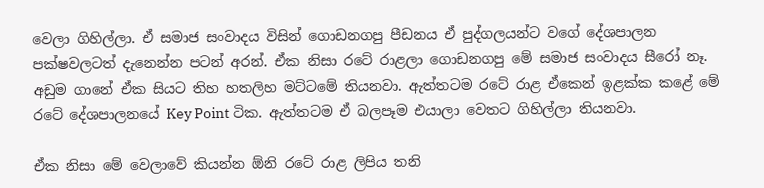වෙලා ගිහිල්ලා. ඒ සමාජ සංවාදය විසින් ගොඩනගපු පීඩනය ඒ පුද්ගලයන්ට වගේ දේශපාලන පක්ෂවලටත් දැනෙන්න පටන් අරන්. ඒක නිසා රටේ රාළලා ගොඩනගපු මේ සමාජ සංවාදය සීරෝ නෑ. අඩුම ගානේ ඒක සියට තිහ හතලිහ මට්ටමේ තියනවා. ඇත්තටම රටේ රාළ ඒකෙන් ඉළක්ක කළේ මේ රටේ දේශපාලනයේ Key Point ටික. ඇත්තටම ඒ බලපෑම එයාලා වෙතට ගිහිල්ලා තියනවා.

ඒක නිසා මේ වෙලාවේ කියන්න ඕනි රටේ රාළ ලිපිය තනි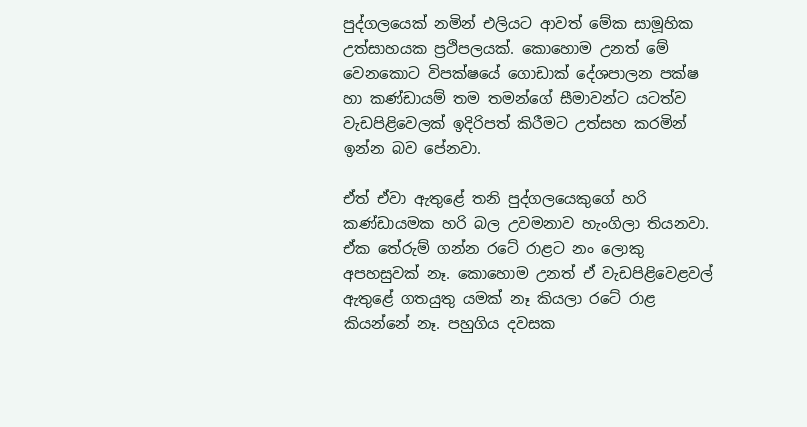පුද්ගලයෙක් නමින් එලියට ආවත් මේක සාමූහික උත්සාහයක ප්‍රථිපලයක්. කොහොම උනත් මේ වෙනකොට විපක්ෂයේ ගොඩාක් දේශපාලන පක්ෂ හා කණ්ඩායම් තම තමන්ගේ සීමාවන්ට යටත්ව වැඩපිළිවෙලක් ඉදිරිපත් කිරීමට උත්සහ කරමින් ඉන්න බව පේනවා.

ඒත් ඒවා ඇතුළේ තනි පුද්ගලයෙකුගේ හරි කණ්ඩායමක හරි බල උවමනාව හැංගිලා තියනවා. ඒක තේරුම් ගන්න රටේ රාළට නං ලොකු අපහසුවක් නෑ. කොහොම උනත් ඒ වැඩපිළිවෙළවල් ඇතුළේ ගතයුතු යමක් නෑ කියලා රටේ රාළ කියන්නේ නෑ. පහුගිය දවසක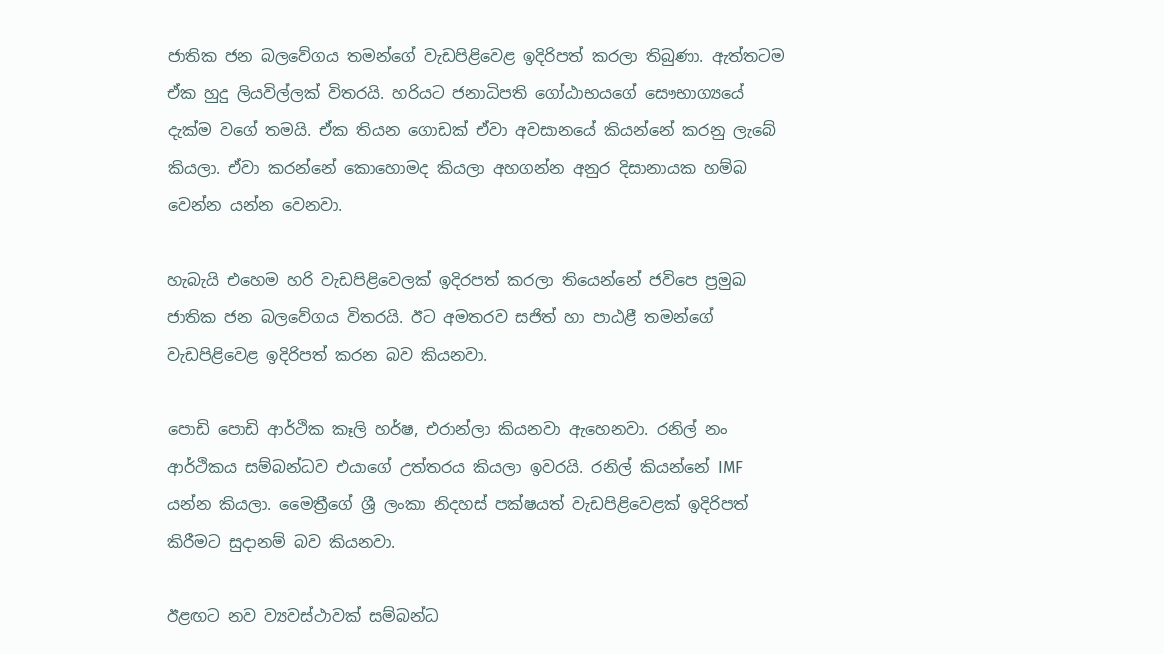ජාතික ජන බලවේගය තමන්ගේ වැඩපිළිවෙළ ඉදිරිපත් කරලා තිබුණා. ඇත්තටම ඒක හුදු ලියවිල්ලක් විතරයි. හරියට ජනාධිපති ගෝඨාභයගේ සෞභාග්‍යයේ දැක්ම වගේ තමයි. ඒක තියන ගොඩක් ඒවා අවසානයේ කියන්නේ කරනු ලැබේ කියලා. ඒවා කරන්නේ කොහොමද කියලා අහගන්න අනුර දිසානායක හම්බ වෙන්න යන්න වෙනවා.

හැබැයි එහෙම හරි වැඩපිළිවෙලක් ඉදිරපත් කරලා තියෙන්නේ ජවිපෙ ප්‍රමුඛ ජාතික ජන බලවේගය විතරයි. ඊට අමතරව සජිත් හා පාඨළී තමන්ගේ වැඩපිළිවෙළ ඉදිරිපත් කරන බව කියනවා.

පොඩි පොඩි ආර්ථික කෑලි හර්ෂ, එරාන්ලා කියනවා ඇහෙනවා. රනිල් නං ආර්ථිකය සම්බන්ධව එයාගේ උත්තරය කියලා ඉවරයි. රනිල් කියන්නේ IMF යන්න කියලා. මෛත්‍රීගේ ශ්‍රී ලංකා නිදහස් පක්ෂයත් වැඩපිළිවෙළක් ඉදිරිපත් කිරීමට සුදානම් බව කියනවා.

ඊළඟට නව ව්‍යවස්ථාවක් සම්බන්ධ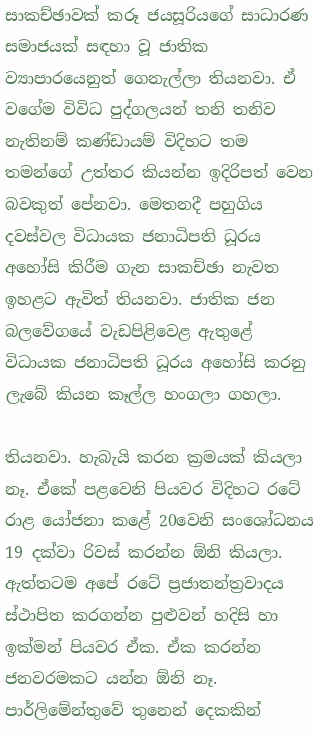සාකච්ඡාවක් කරූ ජයසූරියගේ සාධාරණ සමාජයක් සඳහා වූ ජාතික ව්‍යාපාරයෙනුත් ගෙනැල්ලා තියනවා. ඒ වගේම විවිධ පුද්ගලයන් තනි තනිව නැතිනම් කණ්ඩායම් විදිහට තම තමන්ගේ උත්තර කියන්න ඉදිරිපත් වෙන බවකුත් පේනවා. මෙතනදී පහුගිය දවස්වල විධායක ජනාධිපති ධූරය අහෝසි කිරීම ගැන සාකච්ඡා නැවත ඉහළට ඇවිත් තියනවා. ජාතික ජන බලවේගයේ වැඩපිළිවෙළ ඇතුළේ විධායක ජනාධිපති ධූරය අහෝසි කරනු ලැබේ කියන කෑල්ල හංගලා ගහලා.

තියනවා. හැබැයි කරන ක්‍රමයක් කියලා නෑ. ඒකේ පළවෙනි පියවර විදිහට රටේ රාළ යෝජනා කළේ 20වෙනි සංශෝධනය 19 දක්වා රිවස් කරන්න ඕනි කියලා. ඇත්තටම අපේ රටේ ප්‍රජාතන්ත්‍රවාදය ස්ථාපිත කරගන්න පුළුවන් හදිසි හා ඉක්මන් පියවර ඒක. ඒක කරන්න ජනවරමකට යන්න ඕනි නෑ. පාර්ලිමේන්තුවේ තුනෙන් දෙකකින්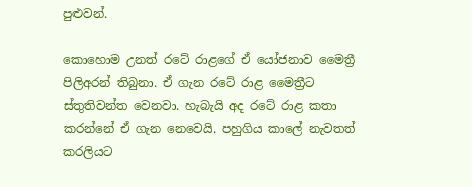පුළුවන්.

කොහොම උනත් රටේ රාළගේ ඒ යෝජනාව මෛත්‍රී පිලිඅරන් තිබුනා. ඒ ගැන රටේ රාළ මෛත්‍රීට ස්තුතිවන්ත වෙනවා. හැබැයි අද රටේ රාළ කතා කරන්නේ ඒ ගැන නෙවෙයි. පහුගිය කාලේ නැවතත් කරලියට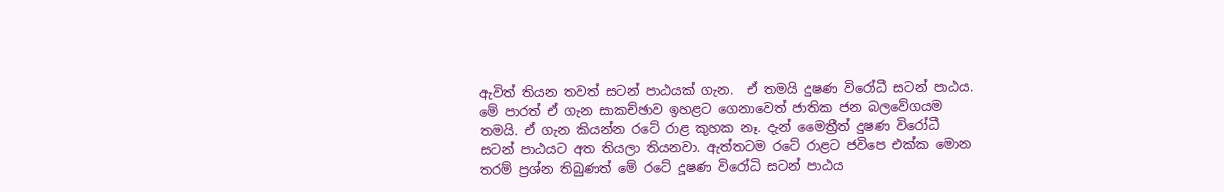ඇවිත් තියන තවත් සටන් පාඨයක් ගැන.  ඒ තමයි දුෂණ විරෝධී සටන් පාඨය. මේ පාරත් ඒ ගැන සාකච්ඡාව ඉහළට ගෙනාවෙත් ජාතික ජන බලවේගයම තමයි. ඒ ගැන කියන්න රටේ රාළ කුහක නෑ. දැන් මෛත්‍රීත් දුෂණ විරෝධී සටන් පාඨයට අත තියලා තියනවා. ඇත්තටම රටේ රාළට ජවිපෙ එක්ක මොන තරම් ප්‍රශ්න තිබුණත් මේ රටේ දූෂණ විරෝධි සටන් පාඨය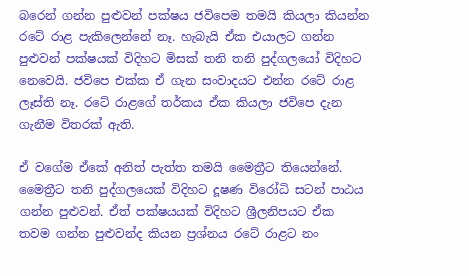බරෙන් ගන්න පුළුවන් පක්ෂය ජවිපෙම තමයි කියලා කියන්න රටේ රාළ පැකිලෙන්නේ නෑ. හැබැයි ඒක එයාලට ගන්න පුළුවන් පක්ෂයක් විදිහට මිසක් තනි තනි පුද්ගලයෝ විදිහට නෙවෙයි. ජවිපෙ එක්ක ඒ ගැන සංවාදයට එන්න රටේ රාළ ලෑස්ති නෑ. රටේ රාළගේ තර්කය ඒක කියලා ජවිපෙ දැන ගැනීම විතරක් ඇති.

ඒ වගේම ඒකේ අනිත් පැත්ත තමයි මෛත්‍රීට තියෙන්නේ. මෛත්‍රීට තනි පුද්ගලයෙක් විදිහට දූෂණ විරෝධි සටන් පාඨය ගන්න පුළුවන්. ඒත් පක්ෂයයක් විදිහට ශ්‍රීලනිපයට ඒක තවම ගන්න පුළුවන්ද කියන ප්‍රශ්නය රටේ රාළට නං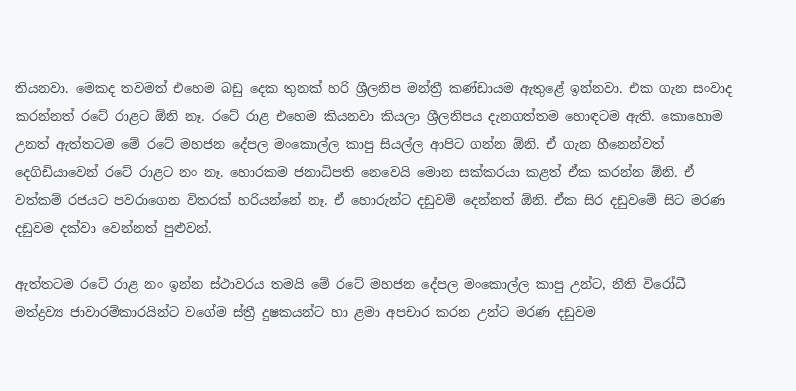තියනවා. මෙකද තවමත් එහෙම බඩු දෙක තුනක් හරි ශ්‍රීලනිප මන්ත්‍රී කණ්ඩායම ඇතුළේ ඉන්නවා. එක ගැන සංවාද කරන්නත් රටේ රාළට ඕනි නෑ. රටේ රාළ එහෙම කියනවා කියලා ශ්‍රීලනිපය දැනගත්තම හොඳටම ඇති. කොහොම උනත් ඇත්තටම මේ රටේ මහජන දේපල මංකොල්ල කාපු සියල්ල ආපිට ගන්න ඕනි. ඒ ගැන හීනෙන්වත් දෙගිඩියාවෙන් රටේ රාළට නං නෑ. හොරකම ජනාධිපති නෙවෙයි මොන සක්කරයා කළත් ඒක කරන්න ඕනි. ඒ වත්කම් රජයට පවරාගෙන විතරක් හරියන්නේ නෑ. ඒ හොරුන්ට දඩුවම් දෙන්නත් ඕනි. ඒක සිර දඩුවමේ සිට මරණ දඩුවම දක්වා වෙන්නත් පුළුවන්.

ඇත්තටම රටේ රාළ නං ඉන්න ස්ථාවරය තමයි මේ රටේ මහජන දේපල මංකොල්ල කාපු උන්ට, නීති විරෝධී මත්ද්‍රව්‍ය ජාවාරම්කාරයින්ට වගේම ස්ත්‍රී දුෂකයන්ට හා ළමා අපචාර කරන උන්ට මරණ දඩුවම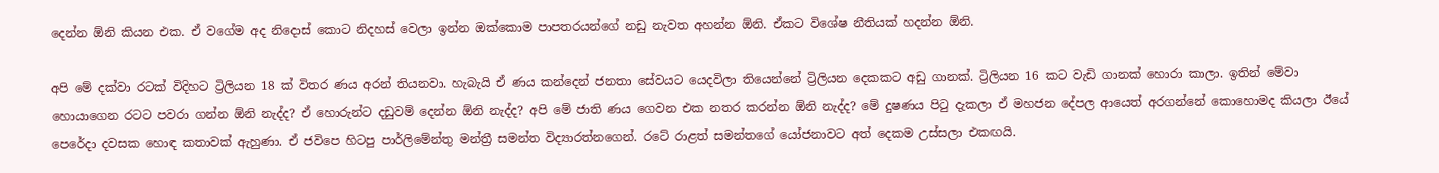දෙන්න ඕනි කියන එක. ඒ වගේම අද නිදොස් කොට නිදහස් වෙලා ඉන්න ඔක්කොම පාපතරයන්ගේ නඩු නැවත අහන්න ඕනි. ඒකට විශේෂ නීතියක් හදන්න ඕනි.

අපි මේ දක්වා රටක් විදිහට ට්‍රිලියන 18 ක් විතර ණය අරන් තියනවා. හැබැයි ඒ ණය කන්දෙන් ජනතා සේවයට යෙදවිලා තියෙන්නේ ට්‍රිලියන දෙකකට අඩු ගානක්. ට්‍රිලියන 16 කට වැඩි ගානක් හොරා කාලා. ඉතින් මේවා හොයාගෙන රටට පවරා ගන්න ඕනි නැද්ද? ඒ හොරුන්ට දඩුවම් දෙන්න ඕනි නැද්ද? අපි මේ ජාති ණය ගෙවන එක නතර කරන්න ඕනි නැද්ද? මේ දුෂණය පිටු දැකලා ඒ මහජන දේපල ආයෙත් අරගන්නේ කොහොමද කියලා ඊයේ පෙරේදා දවසක හොඳ කතාවක් ඇහුණා. ඒ ජවිපෙ හිටපු පාර්ලිමේන්තු මන්ත්‍රී සමන්ත විද්‍යාරත්නගෙන්. රටේ රාළත් සමන්තගේ යෝජනාවට අත් දෙකම උස්සලා එකඟයි.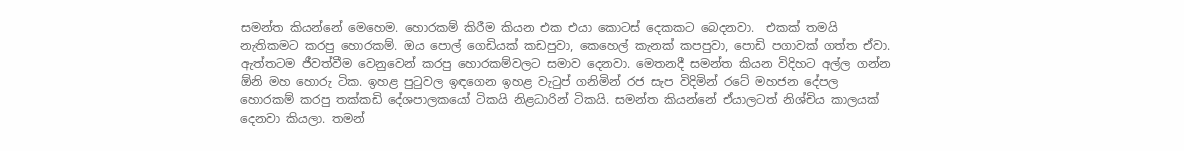සමන්ත කියන්නේ මෙහෙම. හොරකම් කිරීම කියන එක එයා කොටස් දෙකකට බෙදනවා.  එකක් තමයි නැතිකමට කරපු හොරකම්. ඔය පොල් ගෙඩියක් කඩපුවා, කෙහෙල් කැනක් කපපුවා, පොඩි පගාවක් ගත්ත ඒවා. ඇත්තටම ජීවත්වීම වෙනුවෙන් කරපු හොරකම්වලට සමාව දෙනවා. මෙතනදී සමන්ත කියන විදිහට අල්ල ගන්න ඕනි මහ හොරු ටික. ඉහළ පුටුවල ඉඳගෙන ඉහළ වැටුප් ගනිමින් රජ සැප විදිමින් රටේ මහජන දේපල හොරකම් කරපු තක්කඩි දේශපාලකයෝ ටිකයි නිළධාරින් ටිකයි. සමන්ත කියන්නේ ඒයාලටත් නිශ්චිය කාලයක් දෙනවා කියලා. තමන්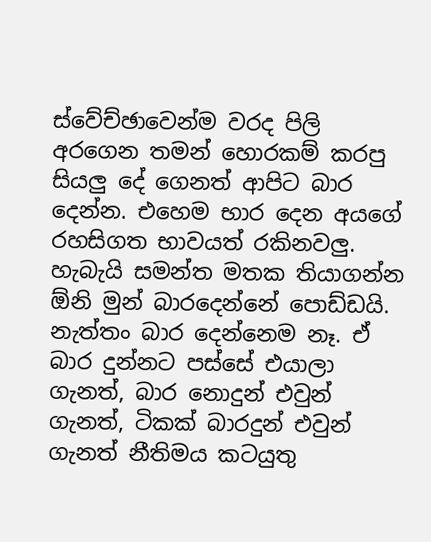ස්වේච්ඡාවෙන්ම වරද පිලි අරගෙන තමන් හොරකම් කරපු සියලු දේ ගෙනත් ආපිට බාර දෙන්න. එහෙම භාර දෙන අයගේ රහසිගත භාවයත් රකිනවලු. හැබැයි සමන්ත මතක තියාගන්න ඕනි මුන් බාරදෙන්නේ පොඩ්ඩයි. නැත්තං බාර දෙන්නෙම නෑ. ඒ බාර දුන්නට පස්සේ එයාලා ගැනත්, බාර නොදුන් එවුන් ගැනත්, ටිකක් බාරදුන් එවුන් ගැනත් නීතිමය කටයුතු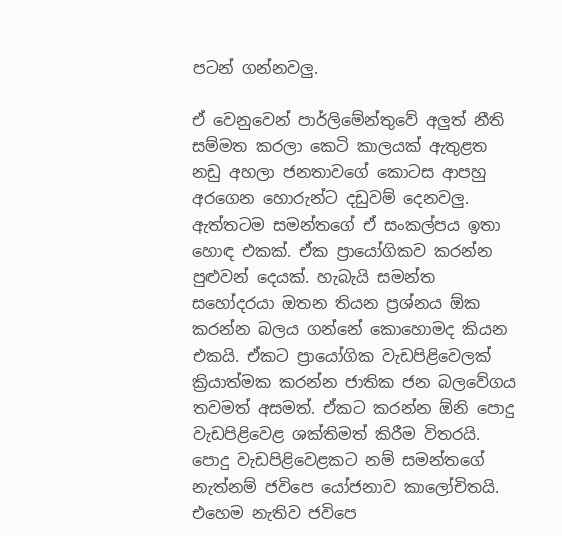පටන් ගන්නවලු.

ඒ වෙනුවෙන් පාර්ලිමේන්තුවේ අලුත් නීති සම්මත කරලා කෙටි කාලයක් ඇතුළත නඩු අහලා ජනතාවගේ කොටස ආපහු අරගෙන හොරුන්ට දඩුවම් දෙනවලු. ඇත්තටම සමන්තගේ ඒ සංකල්පය ඉතා හොඳ එකක්. ඒක ප්‍රායෝගිකව කරන්න පුළුවන් දෙයක්. හැබැයි සමන්ත සහෝදරයා ඔතන තියන ප්‍රශ්නය ඕක කරන්න බලය ගන්නේ කොහොමද කියන එකයි. ඒකට ප්‍රායෝගික වැඩපිළිවෙලක් ක්‍රියාත්මක කරන්න ජාතික ජන බලවේගය තවමත් අසමත්. ඒකට කරන්න ඕනි පොදු වැඩපිළිවෙළ ශක්තිමත් කිරීම විතරයි. පොදු වැඩපිළිවෙළකට නම් සමන්තගේ නැත්නම් ජවිපෙ යෝජනාව කාලෝචිතයි. එහෙම නැතිව ජවිපෙ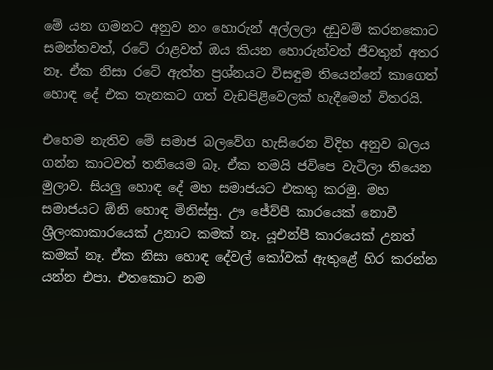මේ යන ගමනට අනුව නං හොරුන් අල්ලලා දඩුවම් කරනකොට සමන්තවත්, රටේ රාළවත් ඔය කියන හොරුන්වත් ජීවතුන් අතර නෑ. ඒක නිසා රටේ ඇත්ත ප්‍රශ්නයට විසඳුම තියෙන්නේ කාගෙත් හොඳ දේ එක තැනකට ගත් වැඩපිළිවෙලක් හැදීමෙන් විතරයි.

එහෙම නැතිව මේ සමාජ බලවේග හැසිරෙන විදිහ අනුව බලය ගන්න කාටවත් තනියෙම බෑ. ඒක තමයි ජවිපෙ වැටිලා තියෙන මුලාව. සියලු හොඳ දේ මහ සමාජයට එකතු කරමු. මහ සමාජයට ඕනි හොඳ මිනිස්සු. ඌ ජේව්පී කාරයෙක් නොවී ශ්‍රීලංකාකාරයෙක් උනාට කමක් නෑ. යූඑන්පී කාරයෙක් උනත් කමක් නෑ. ඒක නිසා හොඳ දේවල් කෝවක් ඇතුළේ හිර කරන්න යන්න එපා. එතකොට නම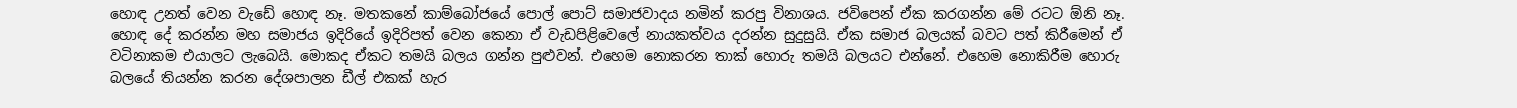හොඳ උනත් වෙන වැඩේ හොඳ නෑ. මතකනේ කාම්බෝජයේ පොල් පොට් සමාජවාදය නමින් කරපු විනාශය. ජවිපෙන් ඒක කරගන්න මේ රටට ඕනි නෑ. හොඳ දේ කරන්න මහ සමාජය ඉදිරියේ ඉදිරිපත් වෙන කෙනා ඒ වැඩපිළිවෙලේ නායකත්වය දරන්න සුදුසුයි. ඒක සමාජ බලයක් බවට පත් කිරීමෙන් ඒ වටිනාකම එයාලට ලැබෙයි. මොකද ඒකට තමයි බලය ගන්න පුළුවන්. එහෙම නොකරන තාක් හොරු තමයි බලයට එන්නේ. එහෙම නොකිරීම හොරු බලයේ තියන්න කරන දේශපාලන ඩීල් එකක් හැර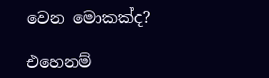වෙන මොකක්ද?

එහෙනම්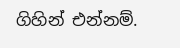ගිහින් එන්නම්.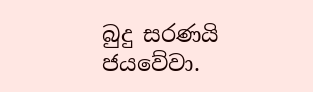බුදු සරණයි ජයවේවා.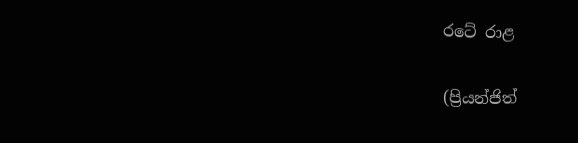රටේ රාළ

(ප්‍රියන්ජිත්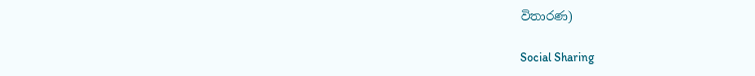විතාරණ)

Social Sharing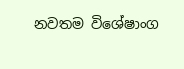නවතම විශේෂාංග